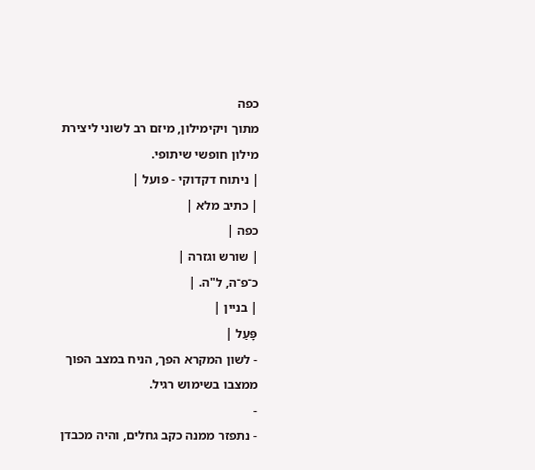כפה
מתוך ויקימילון, מיזם רב לשוני ליצירת מילון חופשי שיתופי.
| ניתוח דקדוקי - פועל |
| כתיב מלא |
כפה |
| שורש וגזרה |
כ־פ־ה, ל"ה. |
| בניין |
פָּעַל |
- לשון המקרא הפך, הניח במצב הפוך ממצבו בשימוש רגיל.
-
- נתפזר ממנה כקב גחלים, והיה מכבדן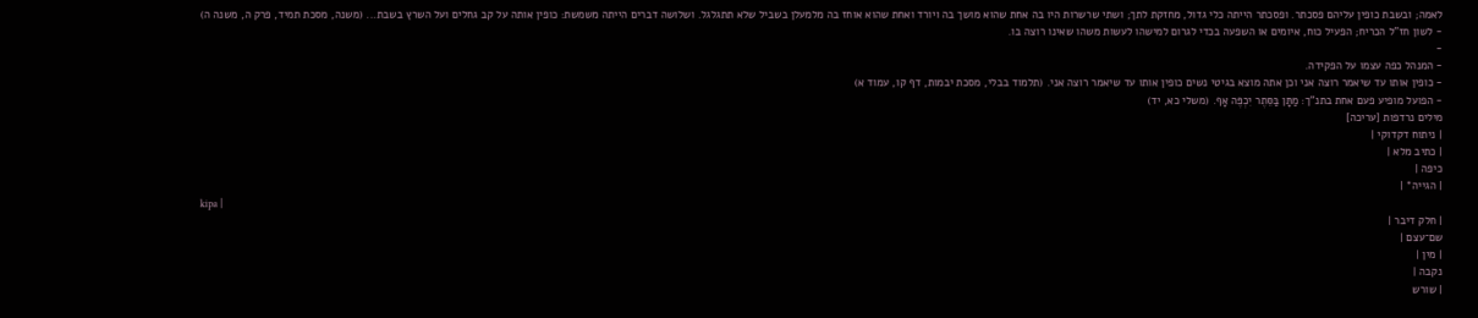לאמה; ובשבת כופין עליהם פסכתר. ופסכתר הייתה כלי גדול, מחזקת לתך; ושתי שרשרות היו בה אחת שהוא מושך בה ויורד ואחת שהוא אוחז בה מלמעלן בשביל שלא תתגלגל. ושלושה דברים הייתה משמשת: כופין אותה על קב גחלים ועל השרץ בשבת... (משנה, מסכת תמיד, פרק ה, משנה ה)
- לשון חז"ל הכריח; הפעיל כוח, איומים או השפעה בכדי לגרום למישהו לעשות משהו שאינו רוצה בו.
-
- המנהל כפה עצמו על הפקידה.
- כופין אותו עד שיאמר רוצה אני וכן אתה מוצא בגיטי נשים כופין אותו עד שיאמר רוצה אני. (תלמוד בבלי, מסכת יבמות, דף קו, עמוד א)
- הפועל מופיע פעם אחת בתנ"ך: מַתָּן בַּסֵּתֶר יִכְפֶּה אָף. (משלי כא, יד)
מילים נרדפות [עריכה]
| ניתוח דקדוקי |
| כתיב מלא |
כיפה |
| הגייה* |
kipa |
| חלק דיבר |
שם־עצם |
| מין |
נקבה |
| שורש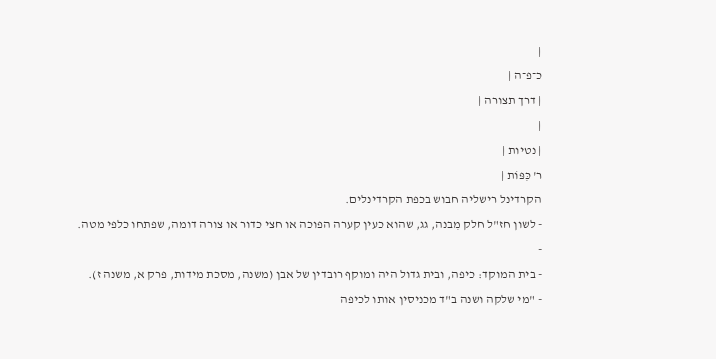|
כ־פ־ה |
| דרך תצורה |
|
| נטיות |
ר' כִּפּוֹת |
הקרדינל רישליה חבוש בכפת הקרדינלים.
- לשון חז"ל חלק מִבנה, גג, שהוא כעין קערה הפוכה או חצי כדור או צורה דומה, שפתחו כלפי מטה.
-
- בית המוקד: כיפה, ובית גדול היה ומוקף רובדין של אבן (משנה, מסכת מידות, פרק א, משנה ז).
- "מי שלקה ושנה ב"ד מכניסין אותו לכיפה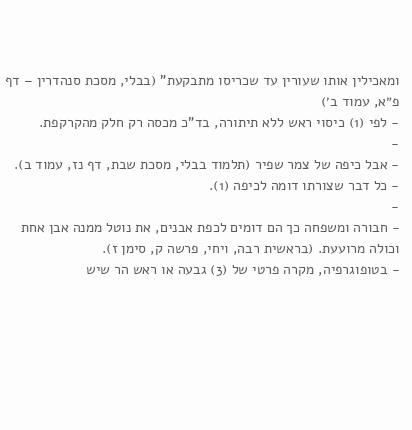ומאכילין אותו שעורין עד שכריסו מתבקעת" (בבלי, מסכת סנהדרין – דף פ״א, עמוד ב׳)
- לפי (1) כיסוי ראש ללא תיתורה, בד"כ מכסה רק חלק מהקרקפת.
-
- אבל כיפה של צמר שפיר (תלמוד בבלי, מסכת שבת, דף נז, עמוד ב).
- כל דבר שצורתו דומה לכיפה (1).
-
- חבורה ומשפחה כך הם דומים לכפת אבנים, את נוטל ממנה אבן אחת וכולה מרועעת. (בראשית רבה, ויחי, פרשה ק, סימן ז).
- בטופוגרפיה, מקרה פרטי של (3) גבעה או ראש הר שיש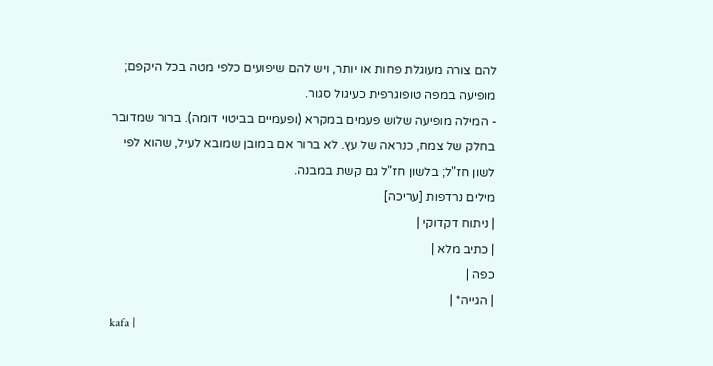להם צורה מעוגלת פחות או יותר, ויש להם שיפועים כלפי מטה בכל היקפם; מופיעה במפה טופוגרפית כעיגול סגור.
- המילה מופיעה שלוש פעמים במקרא (ופעמיים בביטוי דומה). ברור שמדובר בחלק של צמח, כנראה של עץ. לא ברור אם במובן שמובא לעיל, שהוא לפי לשון חז"ל; בלשון חז"ל גם קשת במבנה.
מילים נרדפות [עריכה]
| ניתוח דקדוקי |
| כתיב מלא |
כפה |
| הגייה* |
kafa |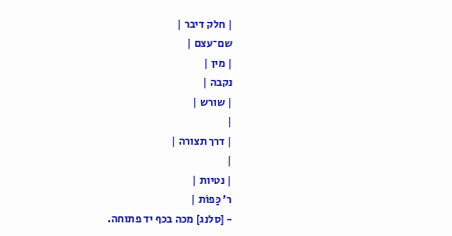| חלק דיבר |
שם־עצם |
| מין |
נקבה |
| שורש |
|
| דרך תצורה |
|
| נטיות |
ר' כַּפוֹת |
- [סלנג] מכה בכף יד פתוחה.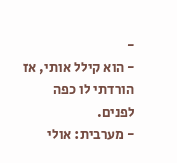-
- הוא קילל אותי, אז הורדתי לו כפה לפנים.
- מערבית: אולי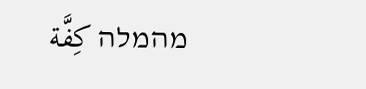מהמלה كِفَّة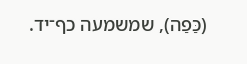(כַּפַה), שמשמעה כף־יד.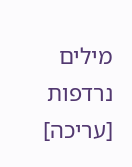מילים נרדפות [עריכה]